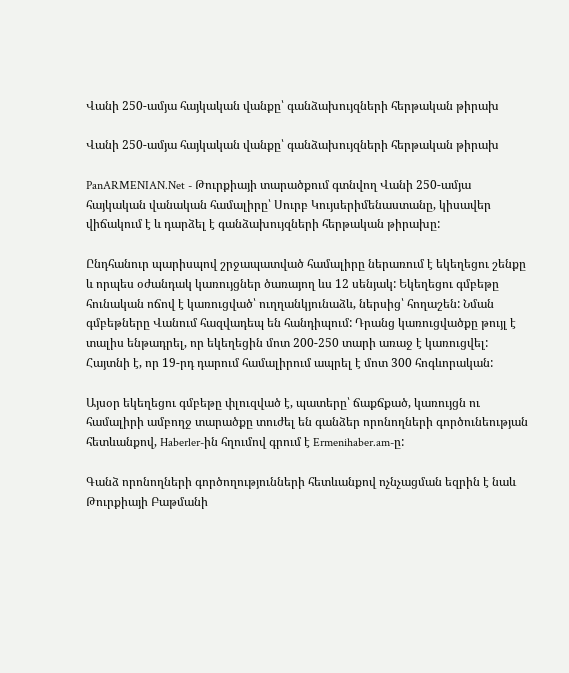Վանի 250-ամյա հայկական վանքը՝ գանձախույզների հերթական թիրախ

Վանի 250-ամյա հայկական վանքը՝ գանձախույզների հերթական թիրախ

PanARMENIAN.Net - Թուրքիայի տարածքում գտնվող Վանի 250-ամյա հայկական վանական համալիրը՝ Սուրբ Կույսերիմենաստանը, կիսավեր վիճակում է և դարձել է գանձախույզների հերթական թիրախը:

Ընդհանուր պարիսպով շրջապատված համալիրը ներառում է եկեղեցու շենքը և որպես օժանդակ կառույցներ ծառայող ևս 12 սենյակ: Եկեղեցու գմբեթը հունական ոճով է կառուցված՝ ուղղանկյունաձև, ներսից՝ հողաշեն: Նման գմբեթները Վանում հազվադեպ են հանդիպում: Դրանց կառուցվածքը թույլ է տալիս ենթադրել, որ եկեղեցին մոտ 200-250 տարի առաջ է կառուցվել: Հայտնի է, որ 19-րդ դարում համալիրում ապրել է մոտ 300 հոգևորական:

Այսօր եկեղեցու գմբեթը փլուզված է, պատերը՝ ճաքճքած, կառույցն ու համալիրի ամբողջ տարածքը տուժել են գանձեր որոնողների գործունեության հետևանքով, Haberler-ին հղումով գրում է Ermenihaber.am-ը:

Գանձ որոնողների գործողությունների հետևանքով ոչնչացման եզրին է նաև Թուրքիայի Բաթմանի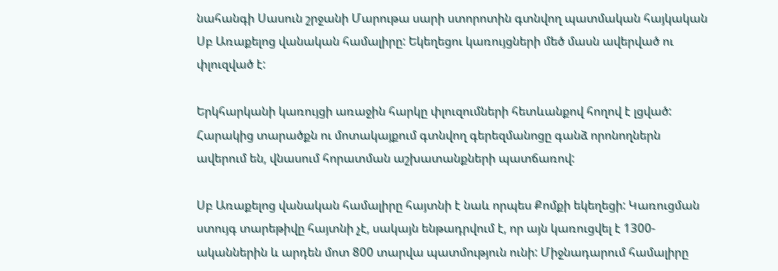նահանգի Սասուն շրջանի Մարութա սարի ստորոտին գտնվող պատմական հայկական Սբ Առաքելոց վանական համալիրը: Եկեղեցու կառույցների մեծ մասն ավերված ու փլուզված է:

Երկհարկանի կառույցի առաջին հարկը փլուզումների հետևանքով հողով է լցված: Հարակից տարածքն ու մոտակայքում գտնվող գերեզմանոցը գանձ որոնողներն ավերում են, վնասում հորատման աշխատանքների պատճառով:

Սբ Առաքելոց վանական համալիրը հայտնի է նաև որպես Քոմքի եկեղեցի: Կառուցման ստույգ տարեթիվը հայտնի չէ, սակայն ենթադրվում է, որ այն կառուցվել է 1300-ականներին և արդեն մոտ 800 տարվա պատմություն ունի: Միջնադարում համալիրը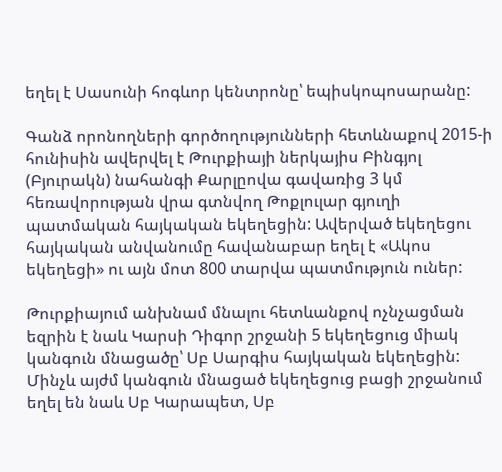եղել է Սասունի հոգևոր կենտրոնը՝ եպիսկոպոսարանը:

Գանձ որոնողների գործողությունների հետևնաքով 2015-ի հունիսին ավերվել է Թուրքիայի ներկայիս Բինգյոլ (Բյուրակն) նահանգի Քարլըովա գավառից 3 կմ հեռավորության վրա գտնվող Թոքլուլար գյուղի պատմական հայկական եկեղեցին: Ավերված եկեղեցու հայկական անվանումը հավանաբար եղել է «Ակոս եկեղեցի» ու այն մոտ 800 տարվա պատմություն ուներ:

Թուրքիայում անխնամ մնալու հետևանքով ոչնչացման եզրին է նաև Կարսի Դիգոր շրջանի 5 եկեղեցուց միակ կանգուն մնացածը՝ Սբ Սարգիս հայկական եկեղեցին: Մինչև այժմ կանգուն մնացած եկեղեցուց բացի շրջանում եղել են նաև Սբ Կարապետ, Սբ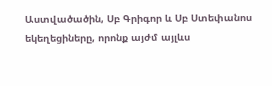Աստվածածին, Սբ Գրիգոր և Սբ Ստեփանոս եկեղեցիները, որոնք այժմ այլևս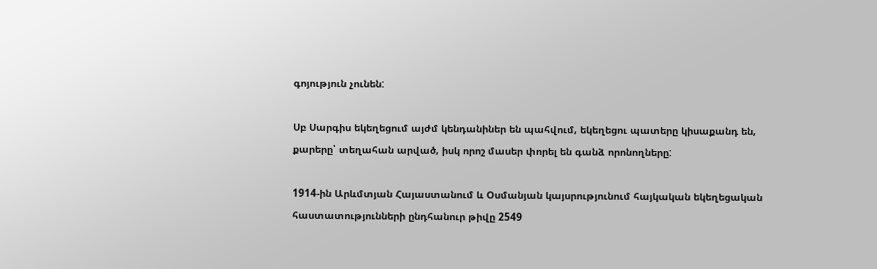գոյություն չունեն:

Սբ Սարգիս եկեղեցում այժմ կենդանիներ են պահվում, եկեղեցու պատերը կիսաքանդ են, քարերը՝ տեղահան արված, իսկ որոշ մասեր փորել են գանձ որոնողները:

1914-ին Արևմտյան Հայաստանում և Օսմանյան կայսրությունում հայկական եկեղեցական հաստատությունների ընդհանուր թիվը 2549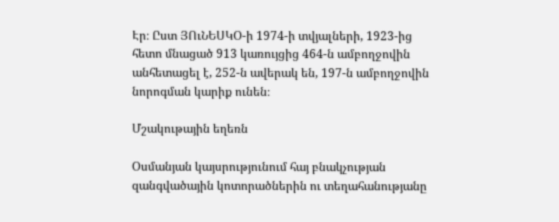Էր։ Ըստ ՅՈւՆԵՍԿՕ-ի 1974-ի տվյալների, 1923-ից հետո մնացած 913 կառույցից 464-ն ամբողջովին անհետացել է, 252-ն ավերակ են, 197-ն ամբողջովին նորոգման կարիք ունեն։

Մշակութային եղեռն

Օսմանյան կայսրությունում հայ բնակչության զանգվածային կոտորածներին ու տեղահանությանը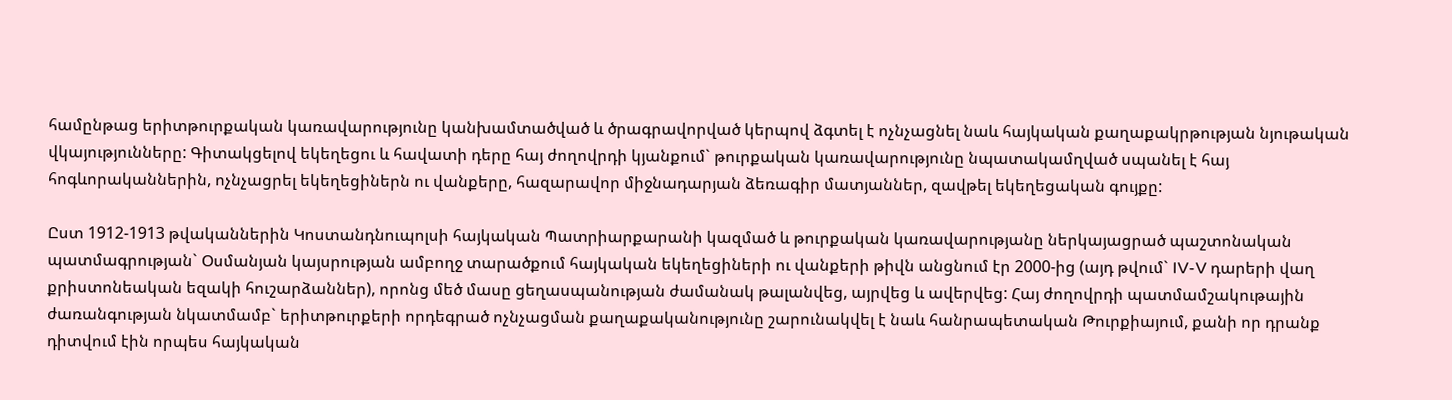համընթաց երիտթուրքական կառավարությունը կանխամտածված և ծրագրավորված կերպով ձգտել է ոչնչացնել նաև հայկական քաղաքակրթության նյութական վկայությունները: Գիտակցելով եկեղեցու և հավատի դերը հայ ժողովրդի կյանքում` թուրքական կառավարությունը նպատակամղված սպանել է հայ հոգևորականներին, ոչնչացրել եկեղեցիներն ու վանքերը, հազարավոր միջնադարյան ձեռագիր մատյաններ, զավթել եկեղեցական գույքը:

Ըստ 1912-1913 թվականներին Կոստանդնուպոլսի հայկական Պատրիարքարանի կազմած և թուրքական կառավարությանը ներկայացրած պաշտոնական պատմագրության` Օսմանյան կայսրության ամբողջ տարածքում հայկական եկեղեցիների ու վանքերի թիվն անցնում էր 2000-ից (այդ թվում` IV-V դարերի վաղ քրիստոնեական եզակի հուշարձաններ), որոնց մեծ մասը ցեղասպանության ժամանակ թալանվեց, այրվեց և ավերվեց: Հայ ժողովրդի պատմամշակութային ժառանգության նկատմամբ` երիտթուրքերի որդեգրած ոչնչացման քաղաքականությունը շարունակվել է նաև հանրապետական Թուրքիայում, քանի որ դրանք դիտվում էին որպես հայկական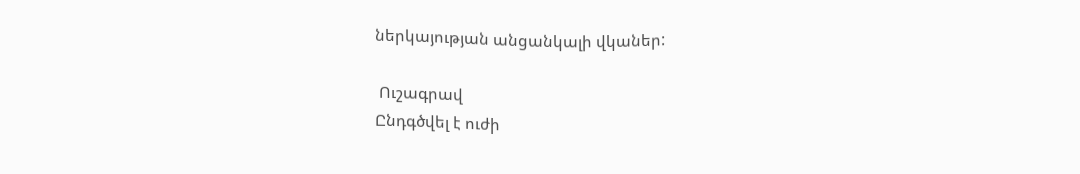ներկայության անցանկալի վկաներ:

 Ուշագրավ
Ընդգծվել է ուժի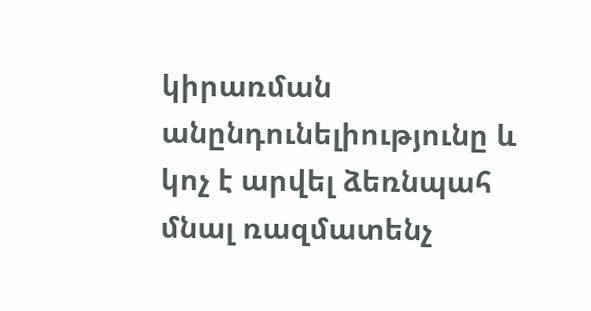կիրառման անընդունելիությունը և կոչ է արվել ձեռնպահ մնալ ռազմատենչ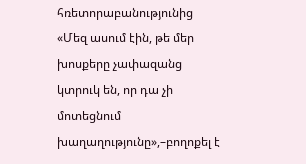հռետորաբանությունից
«Մեզ ասում էին, թե մեր խոսքերը չափազանց կտրուկ են, որ դա չի մոտեցնում խաղաղությունը»,–բողոքել է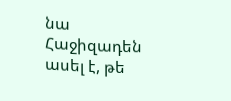նա
Հաջիզադեն ասել է, թե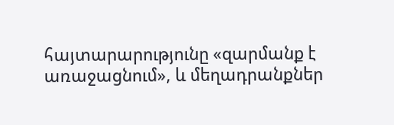հայտարարությունը «զարմանք է առաջացնում», և մեղադրանքներ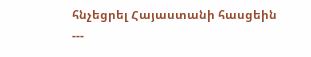հնչեցրել Հայաստանի հասցեին
---